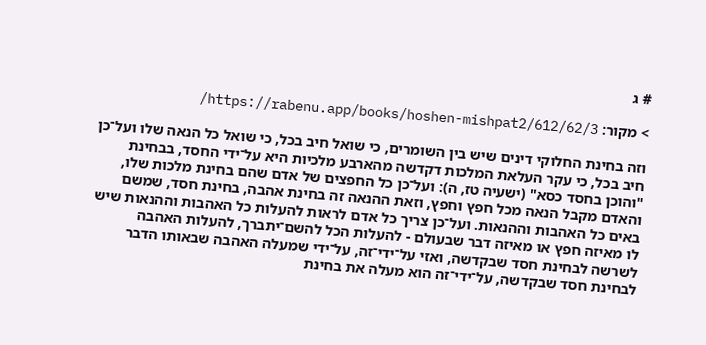# ג

> מקור: https://rabenu.app/books/hoshen-mishpat2/612/62/3/

וזה בחינת החלוקי דינים שיש בין השומרים, כי שואל חיב בכל, כי שואל כל הנאה שלו ועל־כן חיב בכל, כי עקר העלאת המלכות דקדשה מהארבע מלכיות היא על־ידי החסד, בבחינת "והוכן בחסד כסא" (ישעיה טז, ה): ועל־כן כל החפצים של אדם שהם בחינת מלכות שלו, והאדם מקבל הנאה מכל חפץ וחפץ, וזאת ההנאה זה בחינת אהבה, בחינת חסד, שמשם באים כל האהבות וההנאות. ועל־כן צריך כל אדם לראות להעלות כל האהבות וההנאות שיש לו מאיזה חפץ או מאיזה דבר שבעולם - להעלות הכל להשם־יתברך, להעלות האהבה לשרשה לבחינת חסד שבקדשה, ואזי על־ידי־זה, על־ידי שמעלה האהבה שבאותו הדבר לבחינת חסד שבקדשה, על־ידי־זה הוא מעלה את בחינת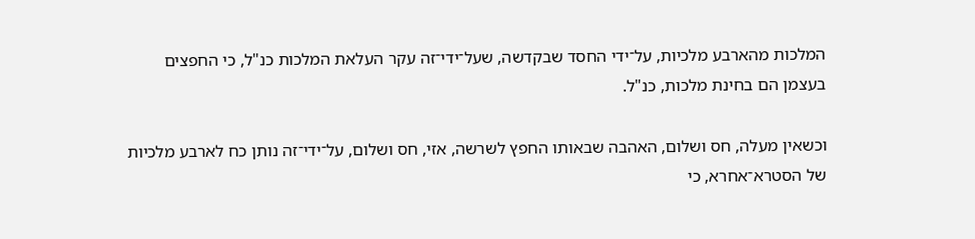המלכות מהארבע מלכיות, על־ידי החסד שבקדשה, שעל־ידי־זה עקר העלאת המלכות כנ"ל, כי החפצים בעצמן הם בחינת מלכות, כנ"ל.

וכשאין מעלה, חס ושלום, האהבה שבאותו החפץ לשרשה, אזי, חס ושלום, על־ידי־זה נותן כח לארבע מלכיות של הסטרא־אחרא, כי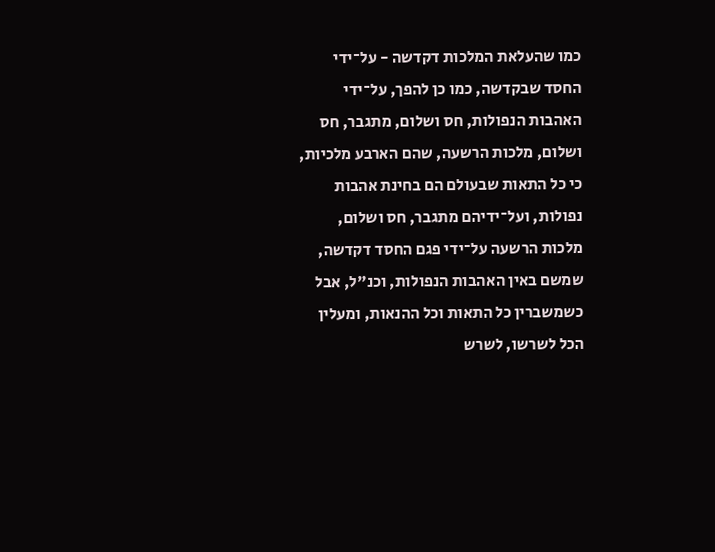כמו שהעלאת המלכות דקדשה - על־ידי החסד שבקדשה, כמו כן להפך, על־ידי האהבות הנפולות, חס ושלום, מתגבר, חס ושלום, מלכות הרשעה, שהם הארבע מלכיות, כי כל התאות שבעולם הם בחינת אהבות נפולות, ועל־ידיהם מתגבר, חס ושלום, מלכות הרשעה על־ידי פגם החסד דקדשה, שמשם באין האהבות הנפולות, וכנ"ל, אבל כשמשברין כל התאות וכל ההנאות, ומעלין הכל לשרשו, לשרש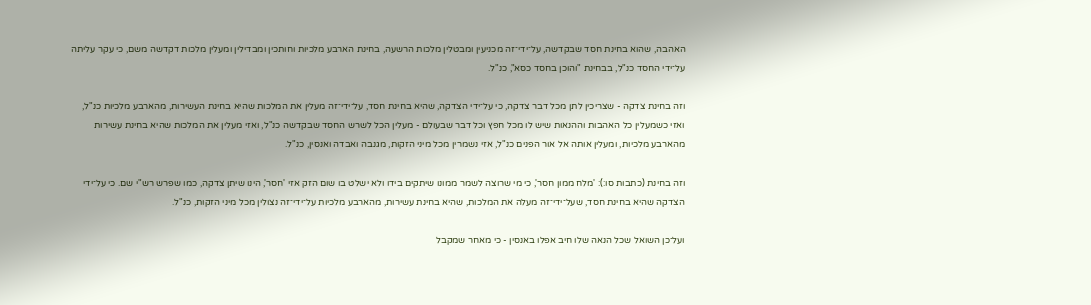האהבה, שהוא בחינת חסד שבקדשה, על־ידי־זה מכניעין ומבטלין מלכות הרשעה, בחינת הארבע מלכיות וחותכין ומבדילין ומעלין מלכות דקדשה משם, כי עקר עליתה על־ידי החסד כנ"ל, בבחינת "והוכן בחסד כסא", כנ"ל.

וזה בחינת צדקה - שצריכין לתן מכל דבר צדקה, כי על־ידי הצדקה, שהיא בחינת חסד, על־ידי־זה מעלין את המלכות שהיא בחינת העשירות, מהארבע מלכיות כנ"ל, ואזי כשמעלין כל האהבות וההנאות שיש לו מכל חפץ וכל דבר שבעולם - מעלין הכל לשרש החסד שבקדשה כנ"ל, ואזי מעלין את המלכות שהיא בחינת עשירות מהארבע מלכיות, ומעלין אותה אל אור הפנים כנ"ל, אזי נשמרין מכל מיני הזקות, מגנבה ואבדה ואנסין, כנ"ל.

וזה בחינת (כתבות סו:): 'מלח ממון חסר', כי מי שרוצה לשמר ממונו שיתקים בידו ולא ישלט בו שום הזק אזי 'חסר', הינו שיתן צדקה, כמו שפרש רש"י שם. כי על־ידי הצדקה שהיא בחינת חסד, שעל־ידי־זה מעלה את המלכות, שהיא בחינת עשירות, מהארבע מלכיות על־ידי־זה נצולין מכל מיני הזקות, כנ"ל.

ועל־כן השואל שכל הנאה שלו חיב אפלו באנסין - כי מאחר שמקבל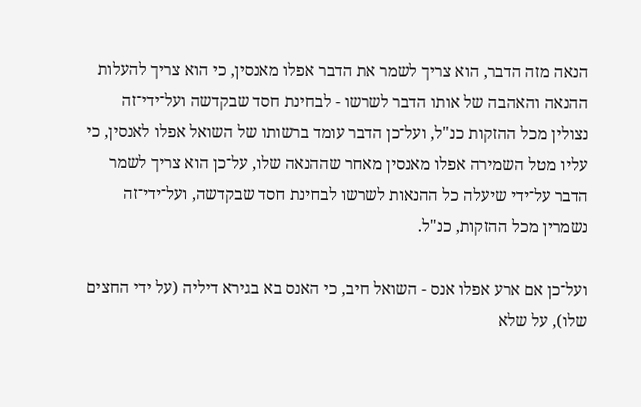הנאה מזה הדבר, הוא צריך לשמר את הדבר אפלו מאנסין, כי הוא צריך להעלות ההנאה והאהבה של אותו הדבר לשרשו - לבחינת חסד שבקדשה ועל־ידי־זה נצולין מכל ההזקות כנ"ל, ועל־כן הדבר עומד ברשותו של השואל אפלו לאנסין, כי עליו מטל השמירה אפלו מאנסין מאחר שההנאה שלו, על־כן הוא צריך לשמר הדבר על־ידי שיעלה כל ההנאות לשרשו לבחינת חסד שבקדשה, ועל־ידי־זה נשמרין מכל ההזקות, כנ"ל.

ועל־כן אם ארע אפלו אנס - השואל חיב, כי האנס בא בגירא דיליה (על ידי החצים שלו), על שלא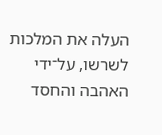העלה את המלכות לשרשו, על־ידי האהבה והחסד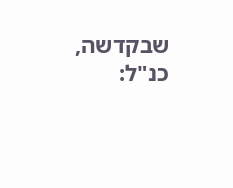שבקדשה, כנ"ל: